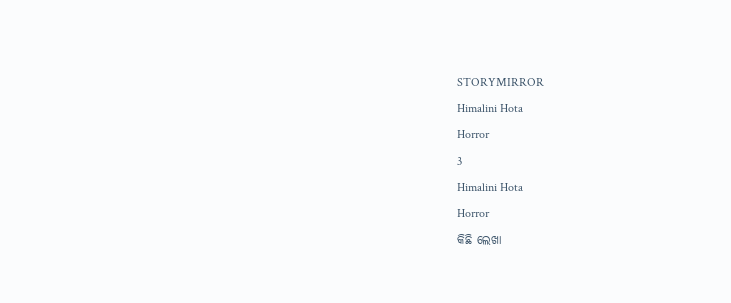STORYMIRROR

Himalini Hota

Horror

3

Himalini Hota

Horror

କିଛି ଲେଖା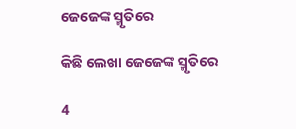ଜେଜେଙ୍କ ସ୍ମୃତିରେ

କିଛି ଲେଖା ଜେଜେଙ୍କ ସ୍ମୃତିରେ

4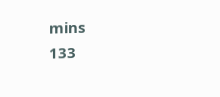mins
133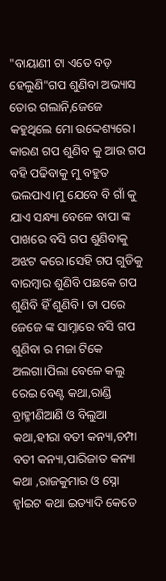"ବାୟାଣୀ ଟା ଏତେ ବଡ଼ ହେଲୁଣି"ଗପ ଶୁଣିବା ଅଭ୍ୟାସ ତୋର ଗଲାନି,ଜେଜେ କହୁଥିଲେ ମୋ ଉଦ୍ଦେଶ୍ୟରେ। କାରଣ ଗପ ଶୁଣିବ କୁ ଆଉ ଗପ ବହି ପଢିବାକୁ ମୁ ବହୁତ ଭଲପାଏ।ମୁ ଯେବେ ବି ଗାଁ କୁ ଯାଏ ସନ୍ଧ୍ୟା ବେଳେ ବାପା ଙ୍କ ପାଖରେ ବସି ଗପ ଶୁଣିବାକୁ ଅଝଟ କରେ।ସେହି ଗପ ଗୁଡିକୁ ବାରମ୍ବାର ଶୁଣିବି ପଛକେ ଗପ ଶୁଣିବି ହିଁ ଶୁଣିବି। ତା ପରେ ଜେଜେ ଙ୍କ ସାମ୍ନାରେ ବସି ଗପ ଶୁଣିବା ର ମଜା ଟିକେ ଅଲଗା।ପିଲା ବେଳେ କଲୁ ରେଇ ବେଣ୍ଟ କଥା,ରାଣ୍ଡି ବ୍ରାହ୍ମୀଣିଆଣି ଓ ବିଲୁଆ କଥା,ହୀରା ବତୀ କନ୍ୟା,ଚମ୍ପା ବତୀ କନ୍ୟା,ପାରିଜାତ କନ୍ୟା କଥା ,ରାଜକୁମାର ଓ ସ୍ନୋ ହ୍ୱlଇଟ କଥା ଇତ୍ୟାଦି କେତେ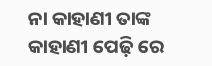ନା କାହାଣୀ ତାଙ୍କ କାହାଣୀ ପେଢ଼ି ରେ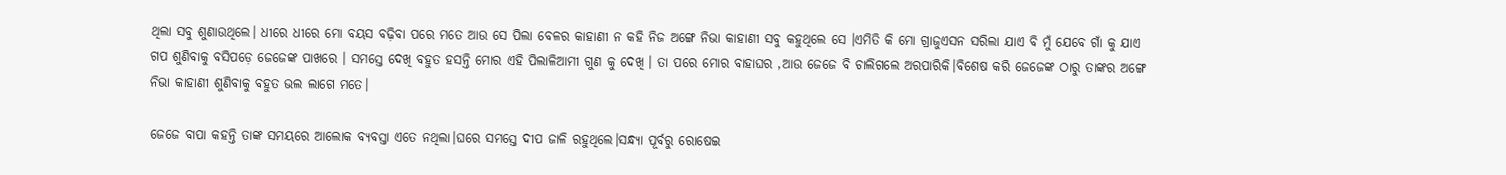ଥିଲା ସବୁ ଶୁଣାଉଥିଲେ। ଧୀରେ ଧୀରେ ମୋ ବୟସ ବଢ଼ିବା ପରେ ମତେ ଆଉ ସେ ପିଲା ବେଳର କାହାଣୀ ନ କହି ନିଜ ଅଙ୍ଗେ ନିଭା କାହାଣୀ ସବୁ କହୁଥିଲେ ସେ ।ଏମିତି କି ମୋ ଗ୍ରାଜୁଏସନ ସରିଲା ଯାଏ ବି ମୁଁ ଯେବେ ଗାଁ କୁ ଯାଏ ଗପ ଶୁଣିବାକୁ ବସିପଡ଼େ ଜେଜେଙ୍କ ପାଖରେ । ସମସ୍ତେ ଦେଖି ବହୁତ ହସନ୍ତି ମୋର ଏହି ପିଲାଳିଆମୀ ଗୁଣ କୁ ଦେଖି । ତା ପରେ ମୋର ବାହାଘର ,ଆଉ ଜେଜେ ବି ଚାଲିଗଲେ ଅରପାରିକି।ବିଶେଷ କରି ଜେଜେଙ୍କ ଠାରୁ ତାଙ୍କର ଅଙ୍ଗେ ନିଭା କାହାଣୀ ଶୁଣିବାକୁ ବହୁତ ଭଲ ଲାଗେ ମତେ।

ଜେଜେ ବାପା କହନ୍ତି ତାଙ୍କ ସମୟରେ ଆଲୋକ ବ୍ୟବସ୍ତା ଏତେ ନଥିଲା।ଘରେ ସମସ୍ତେ ଦୀପ ଜାଳି ରହୁଥିଲେ।ସନ୍ଧ୍ୟା ପୂର୍ବରୁ ରୋଷେଇ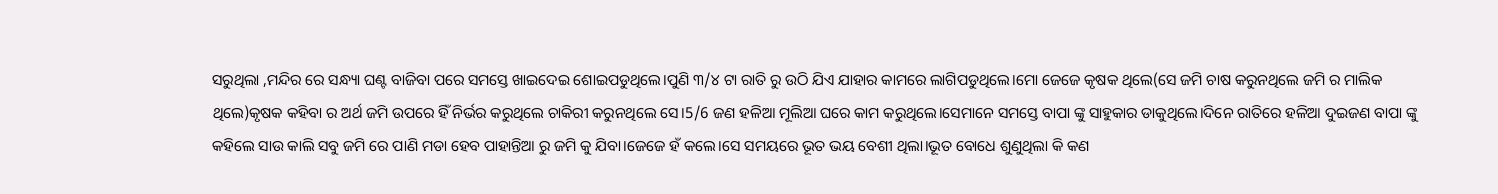ସରୁଥିଲା ,ମନ୍ଦିର ରେ ସନ୍ଧ୍ୟା ଘଣ୍ଟ ବାଜିବା ପରେ ସମସ୍ତେ ଖାଇଦେଇ ଶୋଇପଡୁଥିଲେ।ପୁଣି ୩/୪ ଟା ରାତି ରୁ ଉଠି ଯିଏ ଯାହାର କାମରେ ଲାଗିପଡୁଥିଲେ।ମୋ ଜେଜେ କୃଷକ ଥିଲେ(ସେ ଜମି ଚାଷ କରୁନଥିଲେ ଜମି ର ମାଲିକ ଥିଲେ)କୃଷକ କହିବା ର ଅର୍ଥ ଜମି ଉପରେ ହିଁ ନିର୍ଭର କରୁଥିଲେ ଚାକିରୀ କରୁନଥିଲେ ସେ।5/6 ଜଣ ହଳିଆ ମୂଲିଆ ଘରେ କାମ କରୁଥିଲେ।ସେମାନେ ସମସ୍ତେ ବାପା ଙ୍କୁ ସାହୁକାର ଡାକୁଥିଲେ।ଦିନେ ରାତିରେ ହଳିଆ ଦୁଇଜଣ ବାପା ଙ୍କୁ କହିଲେ ସାଉ କାଲି ସବୁ ଜମି ରେ ପାଣି ମଡା ହେବ ପାହାନ୍ତିଆ ରୁ ଜମି କୁ ଯିବା।ଜେଜେ ହଁ କଲେ।ସେ ସମୟରେ ଭୂତ ଭୟ ବେଶୀ ଥିଲା।ଭୂତ ବୋଧେ ଶୁଣୁଥିଲା କି କଣ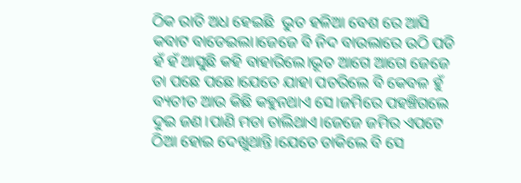ଠିକ ରାତି ଅଧ ହେଇଛି  ଭୁତ ହଳିଆ ବେଶ ରେ ଆସି କବାଟ ବାଡେଇଲା।ଜେଜେ ବି ନିଦ ବାଉଲାରେ ଉଠି ପଡି ହଁ ହଁ ଆସୁଛି କହି ବାହାରିଲେ।ଭୂତ ଆଗେ ଆଗେ ଜେଜେ ତା ପଛେ ପଛେ।ଯେତେ ଯାହା ପଚରିଲେ ବି କେବଳ ହୁଁ ବ୍ୟତୀତ ଆଉ କିଛି କହୁନଥାଏ ସେ।ଜମିରେ ପହଞ୍ଚିଗଲେ ଦୁଇ ଜଣ।ପାଣି ମଡା ଚାଲିଥାଏ।ଜେଜେ ଜମିର ଏପଟେ ଠିଆ ହୋଇ ଦେଖୁଥାନ୍ତି।ଯେତେ ଡାକିଲେ ବି ସେ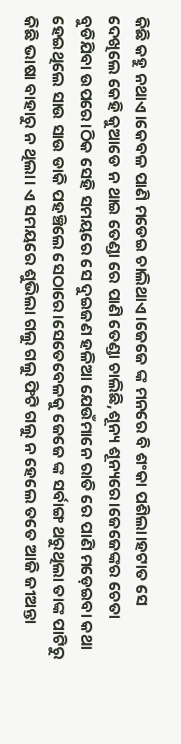କିଛି କହୁ ନଥାଏ।କେବଳ ପାଣି ମଡେଇ ଚାଲିଥାଏ।ଜେଜେ ଙ୍କ ମନରେ ବି ଶଂକା ପଶିଲା।ହଟାତ ସେ ଦେଖିଲେ କେହି କୁଆଡେ ନ ଥାଇ ତେଣ୍ଡା ରେ ପାଣି ତେଣ୍ଡା ଚାଲିଛି,ଶୂନ୍ୟ ଶୂନ୍ୟରେ।ଜେଜେଙ୍କର ଚେତା ବୁଡିଯିବା ଉପରେ।ଠିକ ସେହି ସମୟରେ ସେ ଦୁଇଜଣ ହଳିଆ ଯେଉଁମାନେ ରାତି ରେ ପାଣି ମଡ଼େଇବା କଥା ହେଇଥିଲେ ସାଉ ସାଉ ଡାକି ପହଞ୍ଚିଲେ ସେଠାରେ।ସେତେବେଳକୁ ଜେଜେ ଙ୍କ ସର୍ବାଙ୍ଗ ଥରୁଥିଲା ତାଙ୍କ ପାଟିରୁ କିଛି ଭାଷା ବାହାରୁ ନ ଥିଲା। ଏ ସମୟରେ ଶୁଭିଲା ଗଲୁ ଗଲୁ ଫିଟି ଗଲୁ ନ ହେଲେ ତତେ ଆଜି ଜୀଅନ୍ତା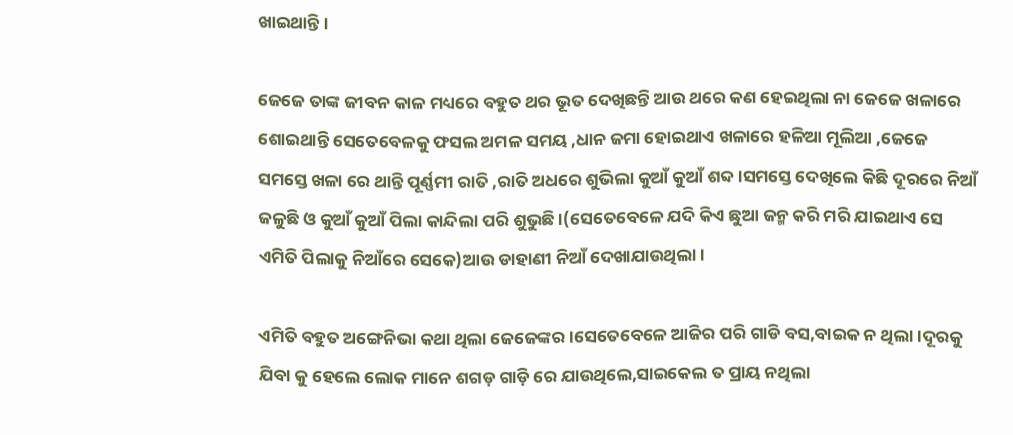ଖାଇଥାନ୍ତି।

ଜେଜେ ତାଙ୍କ ଜୀବନ କାଳ ମଧ୍ୟରେ ବହୁତ ଥର ଭୂତ ଦେଖିଛନ୍ତି ଆଉ ଥରେ କଣ ହେଇଥିଲା ନା ଜେଜେ ଖଳାରେ ଶୋଇଥାନ୍ତି ସେତେବେଳକୁ ଫସଲ ଅମଳ ସମୟ ,ଧାନ ଜମା ହୋଇଥାଏ ଖଳାରେ ହଳିଆ ମୂଲିଆ ,ଜେଜେ ସମସ୍ତେ ଖଳା ରେ ଥାନ୍ତି ପୂର୍ଣ୍ଣମୀ ରାତି ,ରାତି ଅଧରେ ଶୁଭିଲା କୁଆଁ କୁଆଁ ଶବ୍ଦ।ସମସ୍ତେ ଦେଖିଲେ କିଛି ଦୂରରେ ନିଆଁ ଜଳୁଛି ଓ କୁଆଁ କୁଆଁ ପିଲା କାନ୍ଦିଲା ପରି ଶୁଭୁଛି ।(ସେତେବେଳେ ଯଦି କିଏ ଛୁଆ ଜନ୍ମ କରି ମରି ଯାଇଥାଏ ସେ ଏମିତି ପିଲାକୁ ନିଆଁରେ ସେକେ)ଆଉ ଡାହାଣୀ ନିଆଁ ଦେଖାଯାଉଥିଲା।

ଏମିତି ବହୁତ ଅଙ୍ଗେନିଭା କଥା ଥିଲା ଜେଜେଙ୍କର।ସେତେବେଳେ ଆଜିର ପରି ଗାଡି ବସ,ବାଇକ ନ ଥିଲା।ଦୂରକୁ ଯିବା କୁ ହେଲେ ଲୋକ ମାନେ ଶଗଡ଼ ଗାଡ଼ି ରେ ଯାଉଥିଲେ,ସାଇକେଲ ତ ପ୍ରାୟ ନଥିଲା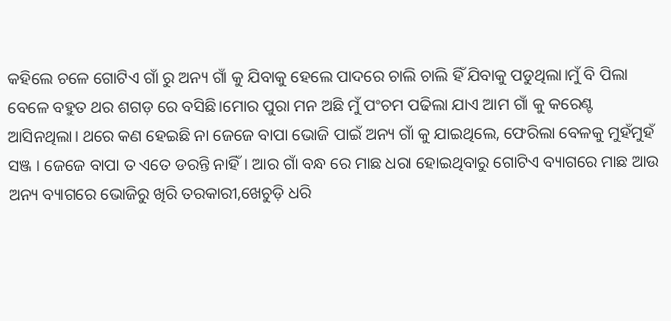କହିଲେ ଚଳେ ଗୋଟିଏ ଗାଁ ରୁ ଅନ୍ୟ ଗାଁ କୁ ଯିବାକୁ ହେଲେ ପାଦରେ ଚାଲି ଚାଲି ହିଁ ଯିବାକୁ ପଡୁଥିଲା।ମୁଁ ବି ପିଲା ବେଳେ ବହୁତ ଥର ଶଗଡ଼ ରେ ବସିଛି।ମୋର ପୁରା ମନ ଅଛି ମୁଁ ପଂଚମ ପଢିଲା ଯାଏ ଆମ ଗାଁ କୁ କରେଣ୍ଟ ଆସିନଥିଲା। ଥରେ କଣ ହେଇଛି ନା ଜେଜେ ବାପା ଭୋଜି ପାଇଁ ଅନ୍ୟ ଗାଁ କୁ ଯାଇଥିଲେ, ଫେରିଲା ବେଳକୁ ମୁହଁମୁହଁ ସଞ୍ଜ । ଜେଜେ ବାପା ତ ଏତେ ଡରନ୍ତି ନାହିଁ। ଆର ଗାଁ ବନ୍ଧ ରେ ମାଛ ଧରା ହୋଇଥିବାରୁ ଗୋଟିଏ ବ୍ୟାଗରେ ମାଛ ଆଉ ଅନ୍ୟ ବ୍ୟାଗରେ ଭୋଜିରୁ ଖିରି ତରକାରୀ,ଖେଚୁଡ଼ି ଧରି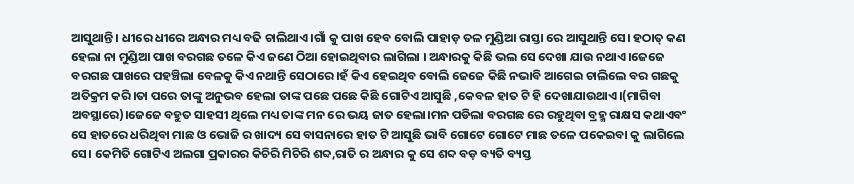ଆସୁଥାନ୍ତି। ଧୀରେ ଧୀରେ ଅନ୍ଧାର ମଧ୍ୟ ବଢି ଚାଲିଥାଏ।ଗାଁ କୁ ପାଖ ହେବ ବୋଲି ପାହାଡ଼ ତଳ ମୁଣ୍ଡିଆ ରାସ୍ତା ରେ ଆସୁଥାନ୍ତି ସେ। ହଠାତ୍ କଣ ହେଲା ନା ମୁଣ୍ଡିଆ ପାଖ ବରଗଛ ତଳେ କିଏ ଜଣେ ଠିଆ ହୋଇଥିବାର ଲାଗିଲା । ଅନ୍ଧାରକୁ କିଛି ଭଲ ସେ ଦେଖା ଯାଉ ନଥାଏ।ଜେଜେ ବରଗଛ ପାଖରେ ପହଞ୍ଚିଲା ବେଳକୁ କିଏ ନଥାନ୍ତି ସେଠାରେ।ହଁ କିଏ ହେଇଥିବ ବୋଲି ଜେଜେ କିଛି ନଭାବି ଆଗେଇ ଚାଲିଲେ ବର ଗଛକୁ ଅତିକ୍ରମ କରି।ତା ପରେ ତାଙ୍କୁ ଅନୁଭବ ହେଲା ତାଙ୍କ ପଛେ ପଛେ କିଛି ଗୋଟିଏ ଆସୁଛି ,କେବଳ ହାତ ଟି ହି ଦେଖାଯାଉଥାଏ।(ମାଗିବା ଅବସ୍ଥାରେ)।ଜେଜେ ବହୁତ ସାହସୀ ଥିଲେ ମଧ୍ୟ ତାଙ୍କ ମନ ରେ ଭୟ ଜାତ ହେଲା।ମନ ପଡିଲା ବରଗଛ ରେ ରହୁଥିବା ବ୍ରହ୍ମ ରାକ୍ଷସ କଥାଏବଂ ସେ ହାତରେ ଧରିଥିବା ମାଛ ଓ ଭୋଜି ର ଖାଦ୍ୟ ସେ ବାସନାରେ ହାତ ଟି ଆସୁଛି ଭାବି ଗୋଟେ ଗୋଟେ ମାଛ ତଳେ ପକେଇବା କୁ ଲାଗିଲେ ସେ। କେମିତି ଗୋଟିଏ ଅଲଗା ପ୍ରକାରର କିଚିରି ମିଚିରି ଶବ୍ଦ,ରାତି ର ଅନ୍ଧାର କୁ ସେ ଶବ୍ଦ ବଡ଼ ବ୍ୟତି ବ୍ୟସ୍ତ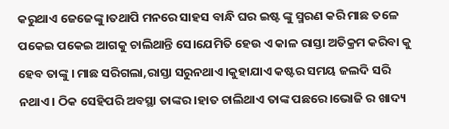କରୁଥାଏ ଜେଜେଙ୍କୁ।ତଥାପି ମନରେ ସାହସ ବାନ୍ଧି ଘର ଇଷ୍ଟ ଙ୍କୁ ସ୍ମରଣ କରି ମାଛ ତଳେ ପକେଇ ପକେଇ ଆଗକୁ ଚାଲିଥାନ୍ତି ସେ।ଯେମିତି ହେଉ ଏ କାଳ ରାସ୍ତା ଅତିକ୍ରମ କରିବା କୁ ହେବ ତାଙ୍କୁ । ମାଛ ସରିଗଲା,ରାସ୍ତା ସରୁନଥାଏ।କୁହାଯାଏ କଷ୍ଟର ସମୟ ଜଲଦି ସରି ନଥାଏ। ଠିକ ସେହିପରି ଅବସ୍ଥା ତାଙ୍କର।ହାତ ଚାଲିଥାଏ ତାଙ୍କ ପଛରେ।ଭୋଜି ର ଖାଦ୍ୟ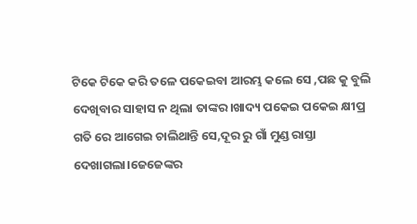ଟିକେ ଟିକେ କରି ତଳେ ପକେଇବା ଆରମ୍ଭ କଲେ ସେ ,ପଛ କୁ ବୁଲି ଦେଖିବାର ସାହାସ ନ ଥିଲା ତାଙ୍କର।ଖାଦ୍ୟ ପକେଇ ପକେଇ କ୍ଷୀପ୍ର ଗତି ରେ ଆଗେଇ ଚାଲିଥାନ୍ତି ସେ,ଦୂର ରୁ ଗାଁ ମୁଣ୍ଡ ରାସ୍ତା ଦେଖାଗଲା।ଜେଜେଙ୍କର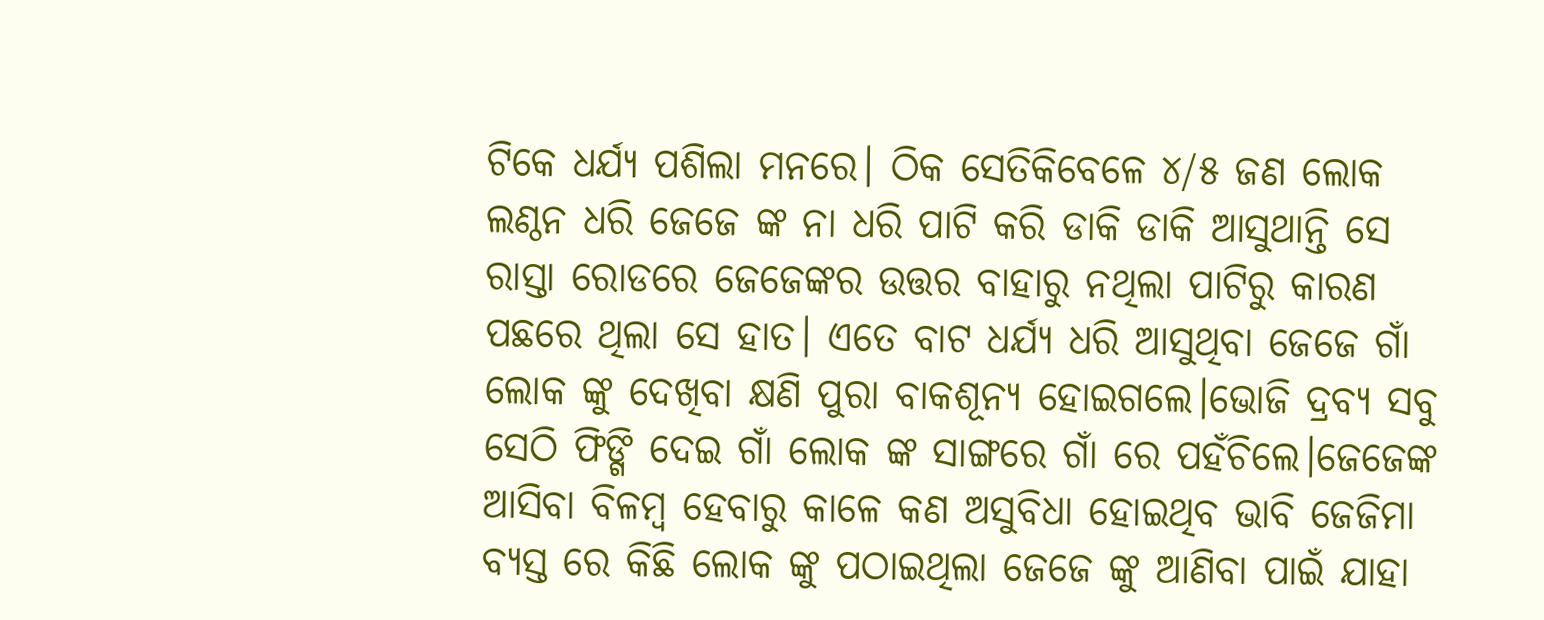ଟିକେ ଧର୍ଯ୍ୟ ପଶିଲା ମନରେ। ଠିକ ସେତିକିବେଳେ ୪/୫ ଜଣ ଲୋକ ଲଣ୍ଠନ ଧରି ଜେଜେ ଙ୍କ ନା ଧରି ପାଟି କରି ଡାକି ଡାକି ଆସୁଥାନ୍ତି ସେ ରାସ୍ତା ରୋଡରେ ଜେଜେଙ୍କର ଉତ୍ତର ବାହାରୁ ନଥିଲା ପାଟିରୁ କାରଣ ପଛରେ ଥିଲା ସେ ହାତ। ଏତେ ବାଟ ଧର୍ଯ୍ୟ ଧରି ଆସୁଥିବା ଜେଜେ ଗାଁ ଲୋକ ଙ୍କୁ ଦେଖିବା କ୍ଷଣି ପୁରା ବାକଶୂନ୍ୟ ହୋଇଗଲେ।ଭୋଜି ଦ୍ରବ୍ୟ ସବୁ ସେଠି ଫିଙ୍ଗି ଦେଇ ଗାଁ ଲୋକ ଙ୍କ ସାଙ୍ଗରେ ଗାଁ ରେ ପହଁଚିଲେ।ଜେଜେଙ୍କ ଆସିବା ବିଳମ୍ବ ହେବାରୁ କାଳେ କଣ ଅସୁବିଧା ହୋଇଥିବ ଭାବି ଜେଜିମା ବ୍ୟସ୍ତ ରେ କିଛି ଲୋକ ଙ୍କୁ ପଠାଇଥିଲା ଜେଜେ ଙ୍କୁ ଆଣିବା ପାଇଁ ଯାହା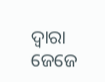ଦ୍ୱାରା ଜେଜେ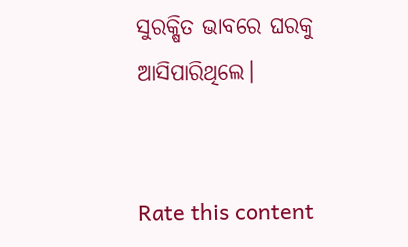ସୁରକ୍ଷିତ ଭାବରେ ଘରକୁ ଆସିପାରିଥିଲେ।


Rate this content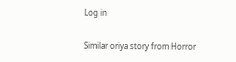Log in

Similar oriya story from Horror